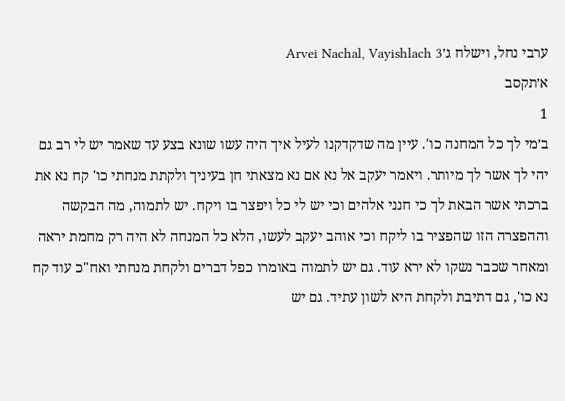ערבי נחל, וישלח ג׳Arvei Nachal, Vayishlach 3
א׳תקסב
1
ב׳מי לך כל המחנה כו'. עיין מה שדקדקנו לעיל איך היה עשו שונא בצע עד שאמר יש לי רב גם יהי לך אשר לך מיותר. ויאמר יעקב אל נא אם נא מצאתי חן בעיניך ולקתת מנחתי כו' קח נא את ברכתי אשר הבאת לך כי חנני אלהים וכי יש לי כל ויפצר בו ויקח. יש לתמוה, מה הבקשה וההפצרה הזו שהפציר בו ליקח וכי אוהב יעקב לעשו, הלא כל המנחה לא היה רק מחמת יראה ומאחר שכבר נשקו לא ירא עוד. גם יש לתמוה באומרו כפל דברים ולקחת מנחתי ואח"כ עוד קח נא כו', גם דתיבת ולקחת היא לשון עתיד. גם יש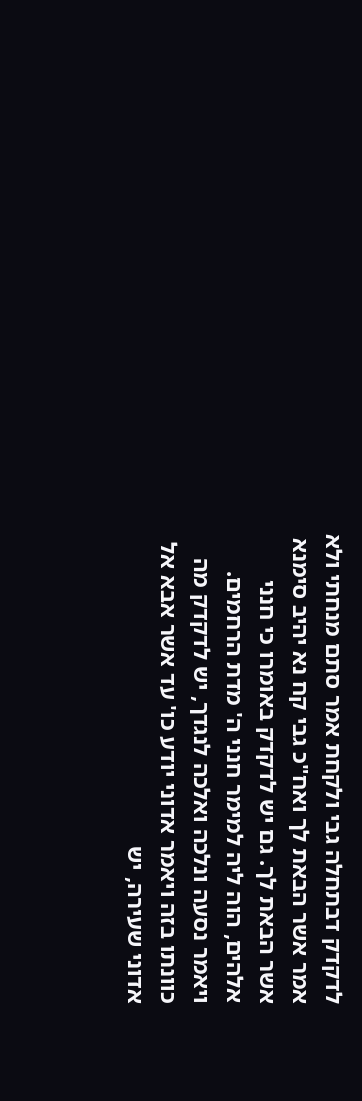לדקדק דבתחלה גבי ולקחת אמר סתם מנחתי ולא אמר אשר הבאת לך ואח"כ גבי קח נא יהיב סימנא אשר הבאת לך. גם יש לדקדק באומרו כי חנני אלהים, הוה ליה למימר חנני ה' מדת הרחמים. ויאמר נסעה ונלכה ואלכה לנגדך, יש לדקדק מה כוונתו בזה ויאמר אדוני יודע כו' עד אשר אבא אל אדוני שעירה, יש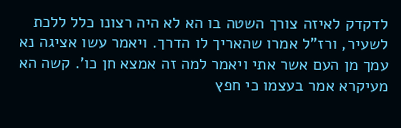לדקדק לאיזה צורך השטה בו הא לא היה רצונו כלל ללכת לשעיר, ורז"ל אמרו שהאריך לו הדרך. ויאמר עשו אציגה נא עמך מן העם אשר אתי ויאמר למה זה אמצא חן כו'. קשה הא מעיקרא אמר בעצמו כי חפץ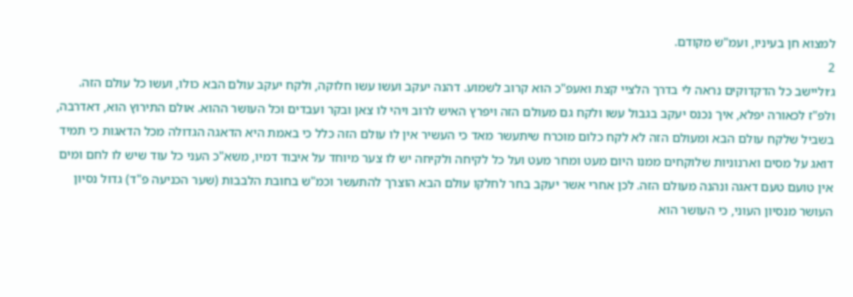למצוא חן בעיניו, ועמ"ש מקודם.
2
ג׳וליישב כל הדקדוקים נראה לי בדרך הלציי קצת ואעפ"כ הוא קרוב לשמוע. דהנה יעקב ועשו עשו חלוקה, ולקח יעקב עולם הבא כולו, ועשו כל עולם הזה. ולפ"ז לכאורה יפלא, איך נכנס יעקב בגבול עשו ולקח גם מעולם הזה ויפרץ האיש לרוב ויהי לו צאן ובקר ועבדים וכל העושר ההוא. אולם התירוץ הוא, דאדרבה, בשביל שלקח עולם הבא ומעולם הזה לא לקח כלום מוכרח שיתעשר מאד כי העשיר אין לו עולם הזה כלל כי באמת היא הדאגה הגדולה מכל הדאגות כי תמיד דואג על מסים וארנוניות שלוקחים ממנו היום מעט ומחר מעט ועל כל לקיחה ולקיחה יש לו צער מיוחד על איבוד דמיו, משא"כ העני כל עוד שיש לו לחם ומים אין טועם טעם דאגה ונהנה מעולם הזה. לכן אחרי אשר יעקב בחר לחלקו עולם הבא הוצרך להתעשר וכמ"ש בחובת הלבבות (שער הכניעה פ"ד) גדול נסיון העושר מנסיון העוני, כי העושר הוא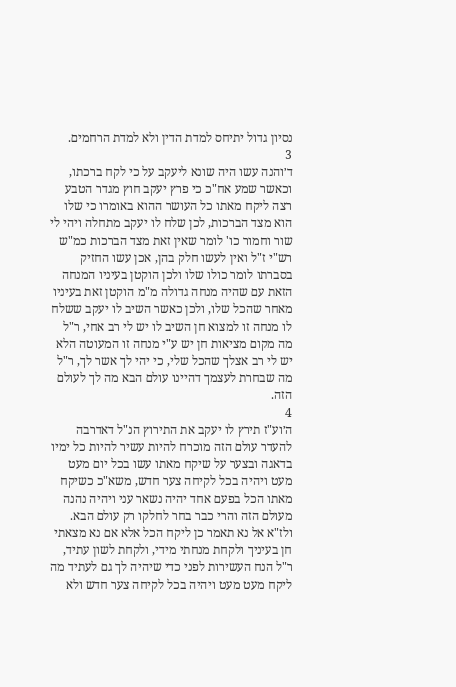נסיון גדול יתיחס למדת הדין ולא למדת הרחמים.
3
ד׳והנה עשו היה שונא ליעקב על כי לקח ברכתו, וכאשר שמע אח"כ כי פרץ יעקב חוץ מגדר הטבע רצה ליקח מאתו כל העושר ההוא באומרו כי שלו הוא מצד הברכות, לכן שלח לו יעקב מתחלה ויהי לי שור וחמור כו' לומר שאין זאת מצד הברכות כמ"ש רש"י ז"ל ואין לעשו חלק בהן, אכן עשו החזיק בסברתו לומר כולו שלו ולכן הוקטן בעיניו המנחה הזאת עם שהיה מנחה גדולה מ"מ הוקטן זאת בעיניו מאחר שהכל שלו, ולכן כאשר השיב לו יעקב ששלח לו מנחה זו למצוא חן השיב לו יש לי רב אחי, ר"ל מה מקום מציאות חן יש ע"י מנחה זו המעוטה הלא יש לי רב אצלך שהכל שלי, כי יהי לך אשר לך, ר"ל מה שבחרת לעצמך דהיינו עולם הבא מה לך לעולם הזה.
4
ה׳וע"ז תירץ לו יעקב את התירוץ הנ"ל דאדרבה להעדר עולם הזה מוכרח להיות עשיר להיות כל ימיו בדאגה ובצער על שיקח מאתו עשו בכל יום מעט מעט ויהיה בכל לקיחה צער חדש, משא"כ כשיקח מאתו הכל בפעם אחד יהיה נשאר עני ויהיה נהנה מעולם הזה והרי כבר בחר לחלקו רק עולם הבא. ולז"א אל נא תאמר כן ליקח הכל אלא אם נא מצאתי חן בעיניך ולקחת מנחתי מידי, ולקחת לשון עתיד, ר"ל הנח העשירות לפני כדי שיהיה לך גם לעתיד מה ליקח מעט מעט ויהיה בכל לקיחה צער חדש ולא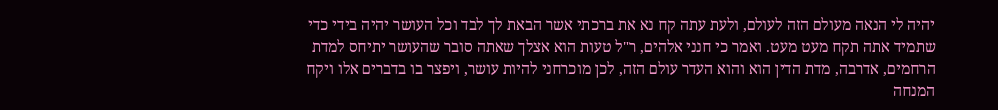יהיה לי הנאה מעולם הזה לעולם, ולעת עתה קח נא את ברכתי אשר הבאת לך לבד וכל העושר יהיה בידי כדי שתמיד אתה תקח מעט מעט. ואמר כי חנני אלהים, ר"ל טעות הוא אצלך שאתה סובר שהעושר יתיחס למדת הרחמים, אדרבה, מדת הדין הוא והוא העדר עולם הזה, לכן מוכרחני להיות עושר, ויפצר בו בדברים אלו ויקח המנחה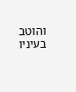והוטב בעיניו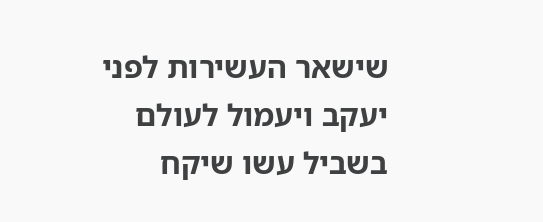שישאר העשירות לפני יעקב ויעמול לעולם בשביל עשו שיקח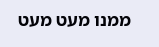ממנו מעט מעט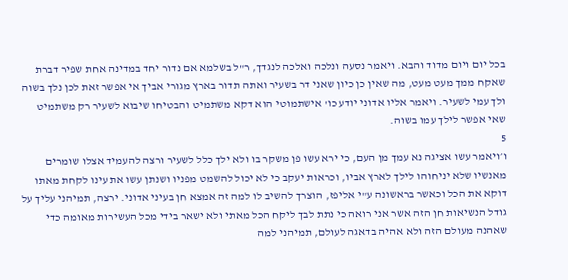בכל יום ויום מדוד והבא. ויאמר נסעה ונלכה ואלכה לנגדך, ר"ל בשלמא אם נדור יחד במדינה אחת שפיר דברת שאקח ממך מעט מעט, מה שאין כן כיון שאני דר בשעיר ואתה תדור בארץ מגורי אביך אי אפשר זאת לכן נלך בשוה ולך עמי לשעיר. ויאמר אליו אדוני יודע כו' אישתמוטי הוא דקא משתמיט והבטיחו שיבוא לשעיר רק משתמיט שאי אפשר לילך עמו בשוה.
5
ו׳ויאמר עשו אציגה נא עמך מן העם, כי ירא עשו פן משקר בו ולא ילך כלל לשעיר ורצה להעמיד אצלו שומרים מאנשיו שלא יניחוהו לילך לארץ אביו, וכראות יעקב כי לא יכול להשמט מפניו ושנתן עשו את עינו לקחת מאתו דוקא את הכל וכאשר בראשונה ע"י אליפז, הוצרך להשיב לו למה זה אמצא חן בעיני אדוני. ירצה, תמיהני עליך על גודל הנשיאות חן הזה אשר אני רואה כי נתת לבך ליקח הכל מאתי ולא ישאר בידי מכל העשירות מאומה כדי שאהנה מעולם הזה ולא אהיה בדאגה לעולם, תמיהני למה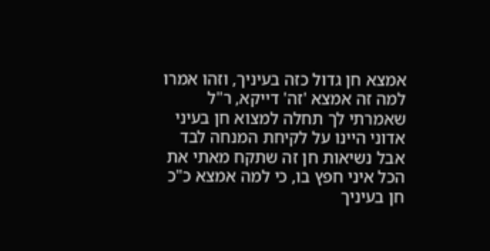אמצא חן גדול כזה בעיניך, וזהו אמרו למה זה אמצא 'זה' דייקא, ר"ל שאמרתי לך תחלה למצוא חן בעיני אדוני היינו על לקיחת המנחה לבד אבל נשיאות חן זה שתקח מאתי את הכל איני חפץ בו, כי למה אמצא כ"כ חן בעיניך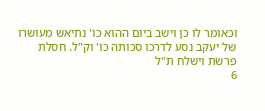וכאומר לו כן וישב ביום ההוא כו' נתיאש מעושרו של יעקב נסע לדרכו סכותה כו' וק"ל. חסלת פרשת וישלח ת"ל
6